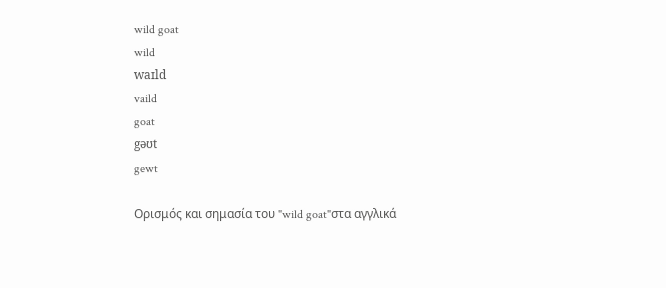wild goat
wild
waɪld
vaild
goat
gəʊt
gewt

Ορισμός και σημασία του "wild goat"στα αγγλικά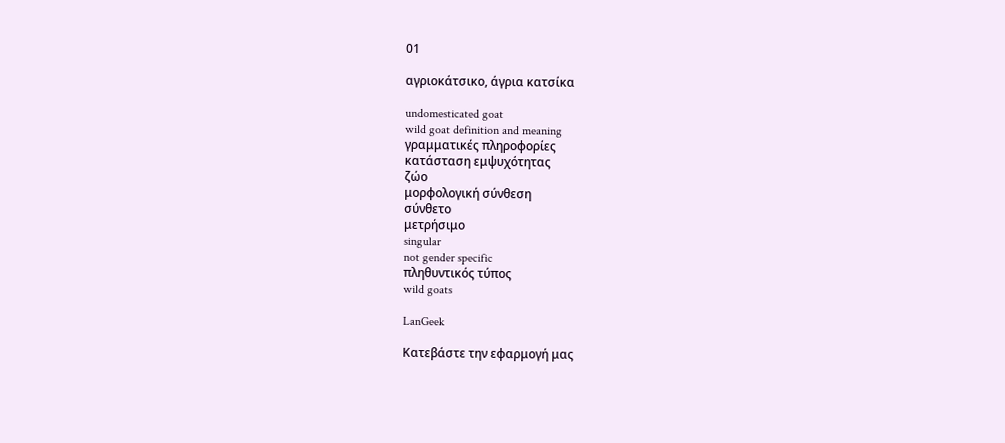01

αγριοκάτσικο, άγρια κατσίκα

undomesticated goat
wild goat definition and meaning
γραμματικές πληροφορίες
κατάσταση εμψυχότητας
ζώο
μορφολογική σύνθεση
σύνθετο
μετρήσιμο
singular
not gender specific
πληθυντικός τύπος
wild goats

LanGeek

Κατεβάστε την εφαρμογή μας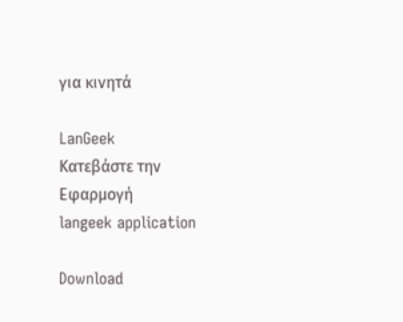για κινητά

LanGeek
Κατεβάστε την Εφαρμογή
langeek application

Download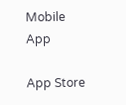Mobile App

App Store